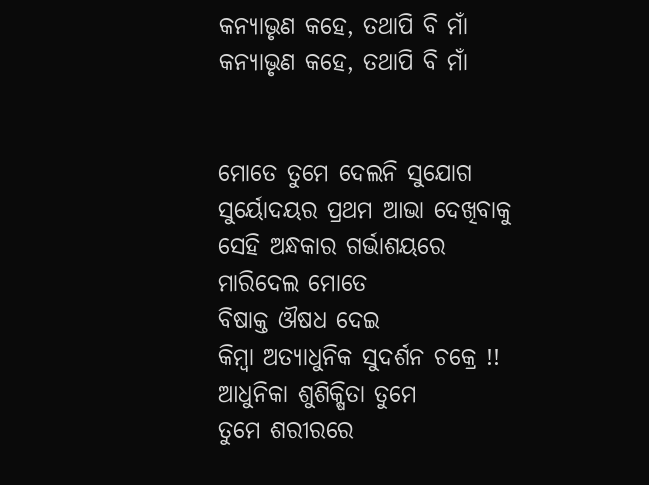କନ୍ୟାଭୃଣ କହେ, ତଥାପି ବି ମାଁ
କନ୍ୟାଭୃଣ କହେ, ତଥାପି ବି ମାଁ


ମୋତେ ତୁମେ ଦେଲନି ସୁଯୋଗ
ସୁର୍ୟୋଦୟର ପ୍ରଥମ ଆଭା ଦେଖିବାକୁ
ସେହି ଅନ୍ଧକାର ଗର୍ଭାଶୟରେ
ମାରିଦେଲ ମୋତେ
ବିଷାକ୍ତ ଔଷଧ ଦେଇ
କିମ୍ବା ଅତ୍ୟାଧୁନିକ ସୁଦର୍ଶନ ଚକ୍ରେ !!
ଆଧୁନିକା ଶୁଶିକ୍ଷିତା ତୁମେ
ତୁମେ ଶରୀରରେ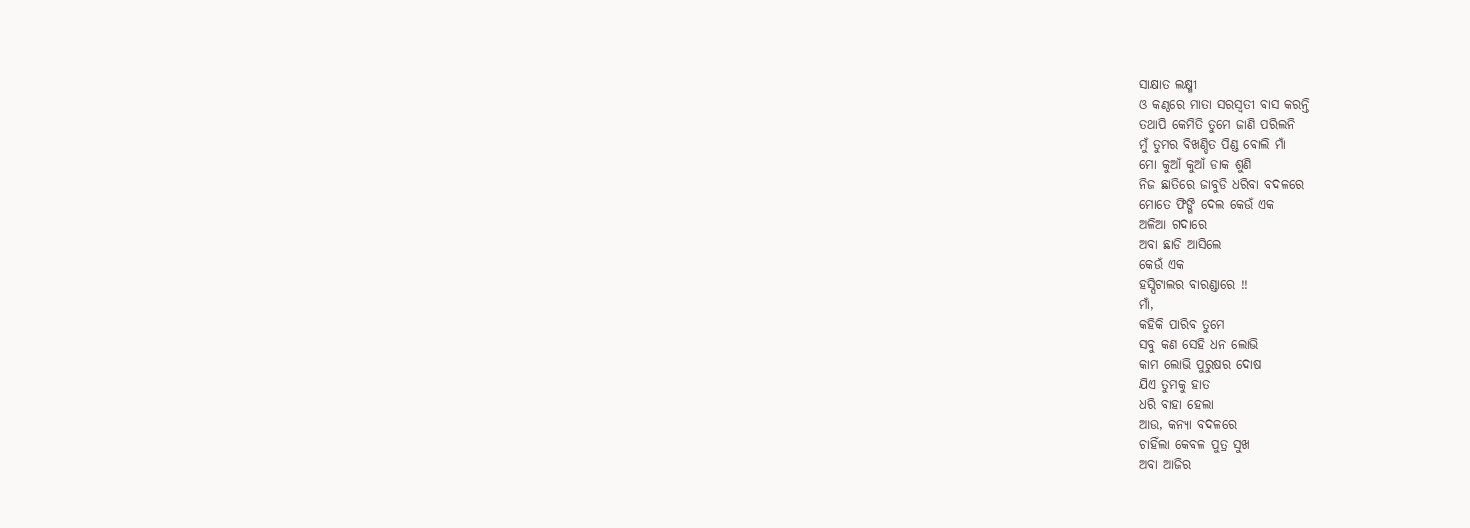ସାକ୍ଷାତ ଲକ୍ଷ୍ମୀ
ଓ କଣ୍ଠରେ ମାତା ସରସ୍ବତୀ ବାସ କରନ୍ତି
ତଥାପି କେମିତି ତୁମେ ଜାଣି ପରିଲନି
ମୁଁ ତୁମର ବିଖଣ୍ଡିତ ପିଣ୍ଡ ବୋଲି ମାଁ
ମୋ କୁଆଁ କୁଆଁ ଡାକ ଶୁଣି
ନିଜ ଛାତିରେ ଜାବୁଡି ଧରିବା ବଦଳରେ
ମୋତେ ଫିଙ୍ଗି ଦେଲ କେଉଁ ଏକ
ଅଳିଆ ଗଦାରେ
ଅବା ଛାଡି ଆସିଲେ
କେଉଁ ଏକ
ହସ୍ପିଟାଲର ବାରଣ୍ଡାରେ !!
ମାଁ,
କହିକି ପାରିବ ତୁମେ
ସବୁ କଣ ସେହି ଧନ ଲୋଭି
କାମ ଲୋଭି ପୁରୁଷର ଦୋଷ
ଯିଏ ତୁମକୁ ହାତ
ଧରି ବାହା ହେଲା
ଆଉ, କନ୍ୟା ବଦଳରେ
ଚାହିଁଲା କେବଳ ପୁତ୍ର ସୁଖ
ଅବା ଆଜିର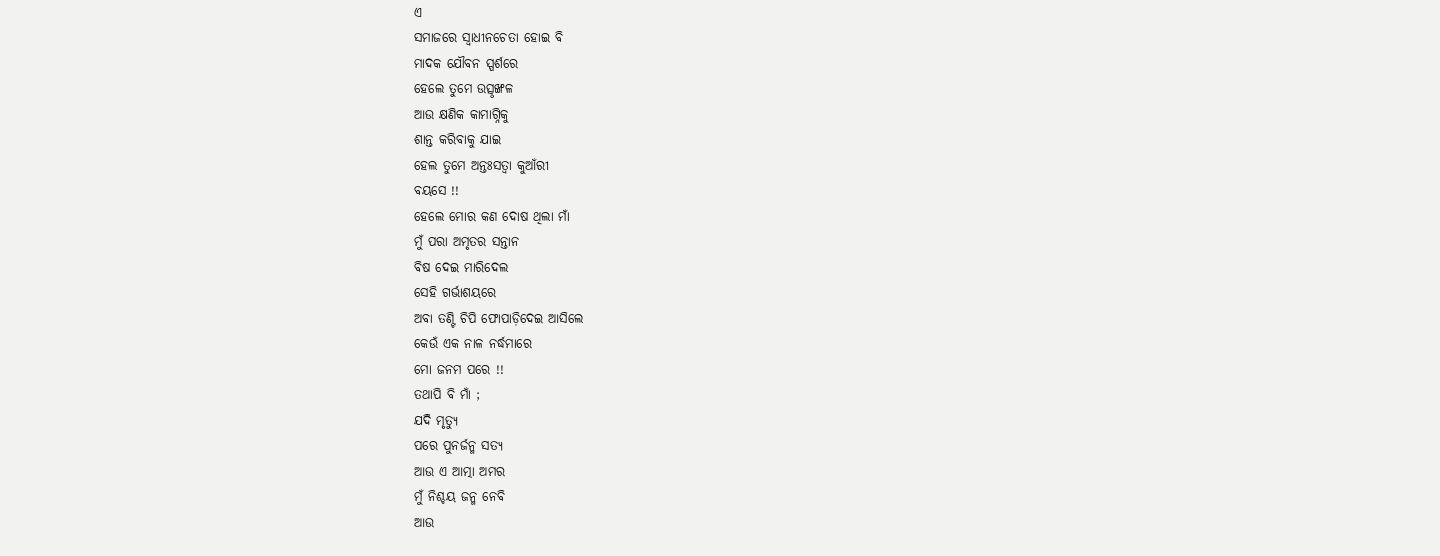ଏ
ସମାଜରେ ସ୍ୱାଧୀନଚେତା ହୋଇ ବି
ମାଦକ ଯୌବନ ସ୍ପର୍ଶରେ
ହେଲେ ତୁମେ ଉତ୍ସୃଙ୍ଖଳ
ଆଉ କ୍ଷଣିକ କାମାଗ୍ନିକୁ
ଶାନ୍ତ କରିବାକୁ ଯାଇ
ହେଲ ତୁମେ ଅନ୍ତଃସତ୍ଵା କୁଆଁରୀ
ବୟସେ !!
ହେଲେ ମୋର କଣ ଦୋଷ ଥିଲା ମାଁ
ମୁଁ ପରା ଅମୃତର ସନ୍ତାନ
ବିଷ ଦେଇ ମାରିଦେଲ
ସେହି ଗର୍ଭାଶୟରେ
ଅବା ତଣ୍ଟି ଚିପି ଫୋପାଡ଼ିଦେଇ ଆସିଲେ
କେଉଁ ଏକ ନାଳ ନର୍ଦ୍ଧମାରେ
ମୋ ଜନମ ପରେ !!
ତଥାପି ବି ମାଁ ;
ଯଦି ମୃତ୍ୟୁ
ପରେ ପୁନର୍ଜନ୍ମ ସତ୍ୟ
ଆଉ ଏ ଆତ୍ମା ଅମର
ମୁଁ ନିଶ୍ଚୟ ଜନ୍ମ ନେବି
ଆଉ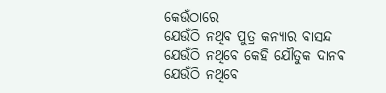କେଉଁଠାରେ
ଯେଉଁଠି ନଥିବ ପୁତ୍ର କନ୍ୟାର ବାସନ୍ଦ
ଯେଉଁଠି ନଥିବେ କେହି ଯୌତୁକ ଦାନଵ
ଯେଉଁଠି ନଥିବେ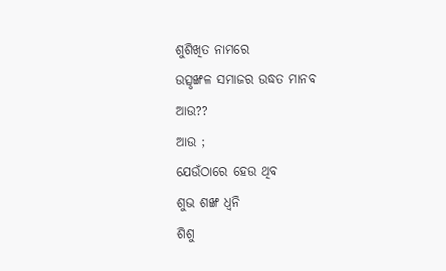ଶୁଶିଖିତ ନାମରେ
ଉତ୍ସୃଙ୍ଖଳ ସମାଜର ଉଦ୍ଧତ ମାନବ
ଆଉ??
ଆଉ ;
ଯେଉଁଠାରେ ହେଉ ଥିବ
ଶୁଭ ଶଙ୍ଖ ଧ୍ୱନି
ଶିଶୁ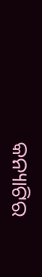କନ୍ୟାଟିର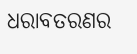ଧରାବତରଣର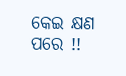କେଇ କ୍ଷଣ ପରେ !!